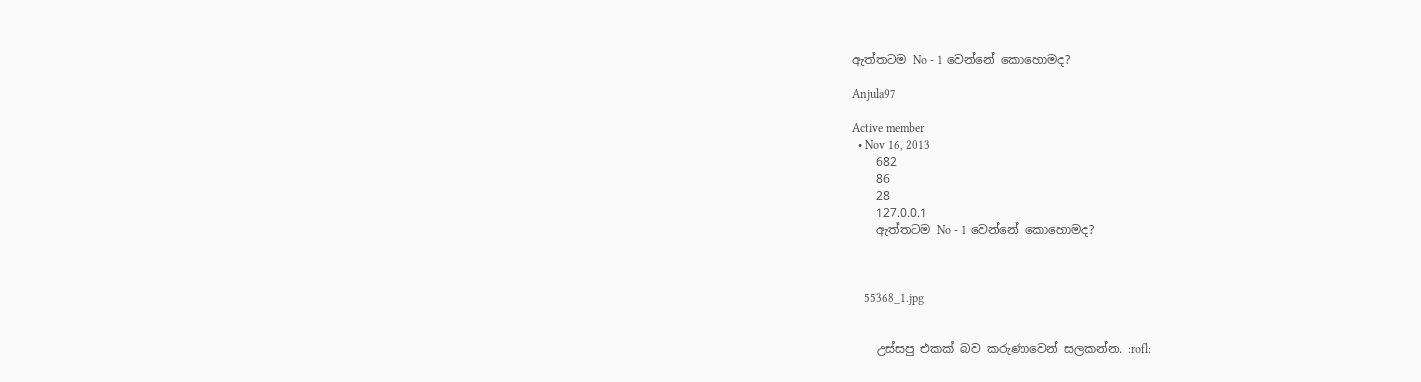ඇත්තටම No - 1 වෙන්නේ කොහොමද?

Anjula97

Active member
  • Nov 16, 2013
    682
    86
    28
    127.0.0.1
    ඇත්තටම No - 1 වෙන්නේ කොහොමද?



    55368_1.jpg


    උස්සපු එකක් බව කරුණාවෙන් සලකන්න. :rofl: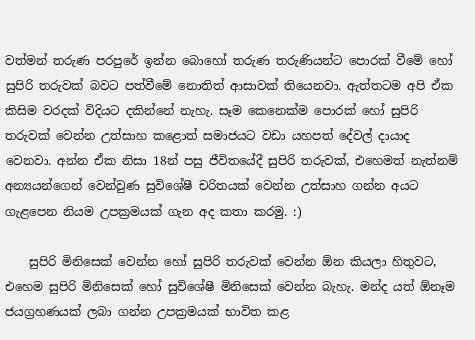වත්මන් තරුණ පරපුරේ ඉන්න බොහෝ තරුණ තරුණියන්ට පොරක් වීමේ හෝ සුපිරි තරුවක් බවට පත්වීමේ නොතිත් ආසාවක් තියෙනවා. ඇත්තටම අපි ඒක කිසිම වරදක් විදියට දකින්නේ නැහැ. සෑම කෙනෙක්ම පොරක් හෝ සුපිරි තරුවක් වෙන්න උත්සාහ කළොත් සමාජයට වඩා යහපත් දේවල් දායාද වෙනවා. අන්න ඒක නිසා 18න් පසු ජීවිතයේදී සුපිරි තරුවක්, එහෙමත් නැත්නම් අන්‍යයන්ගෙන් වෙන්වුණ සුවිශේෂී චරිතයක් වෙන්න උත්සාහ ගන්න අයට ගැළපෙන නියම උපක්‍රමයක් ගැන අද කතා කරමු. :)

    සුපිරි මිනිසෙක් වෙන්න හෝ සුපිරි තරුවක් වෙන්න ඕන කියලා හිතුවට, එහෙම සුපිරි මිනිසෙක් හෝ සුවිශේෂී මිනිසෙක් වෙන්න බැහැ. මන්ද යත් ඕනෑම ජයග්‍රහණයක් ලබා ගන්න උපක්‍රමයක් භාවිත කළ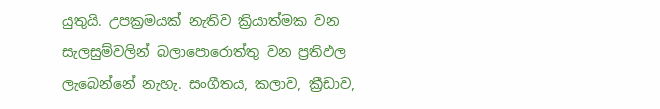යුතුයි. උපක්‍රමයක් නැතිව ක්‍රියාත්මක වන සැලසුම්වලින් බලාපොරොත්තු වන ප්‍රතිඵල ලැබෙන්නේ නැහැ. සංගීතය, කලාව, ක්‍රීඩාව,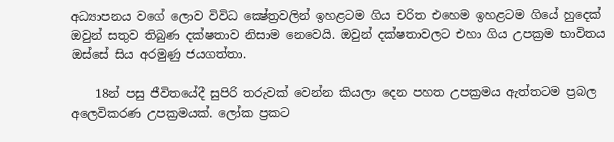අධ්‍යාපනය වගේ ලොව විවිධ ක්‍ෂේත්‍රවලින් ඉහළටම ගිය චරිත එහෙම ඉහළටම ගියේ හුදෙක් ඔවුන් සතුව තිබුණ දක්ෂතාව නිසාම නෙවෙයි. ඔවුන් දක්ෂතාවලට එහා ගිය උපක්‍රම භාවිතය ඔස්සේ සිය අරමුණු ජයගත්තා.

    18න් පසු ජීවිතයේදී සුපිරි තරුවක් වෙන්න කියලා දෙන පහත උපක්‍රමය ඇත්තටම ප්‍රබල අලෙවිකරණ උපක්‍රමයක්. ලෝක ප්‍රකට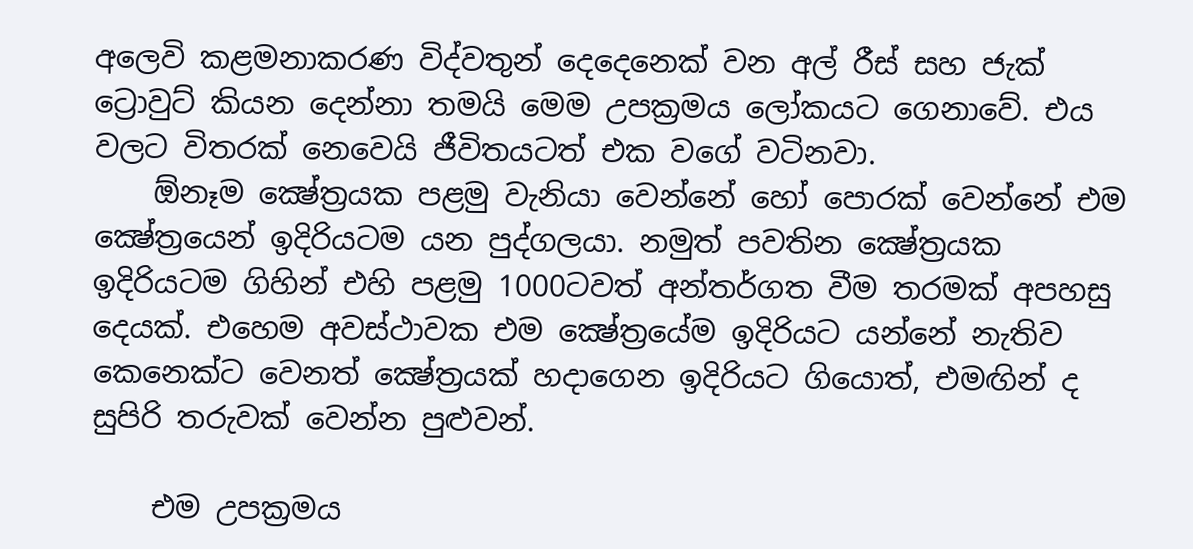අලෙවි කළමනාකරණ විද්වතුන් දෙදෙනෙක් වන අල් රීස් සහ ජැක් ට්‍රොවුට් කියන දෙන්නා තමයි මෙම උපක්‍රමය ලෝකයට ගෙනාවේ. එය වලට විතරක් නෙවෙයි ජීවිතයටත් එක වගේ වටිනවා.
    ඕනෑම ක්‍ෂේත්‍රයක පළමු වැනියා වෙන්නේ හෝ පොරක් වෙන්නේ එම ක්‍ෂේත්‍රයෙන් ඉදිරියටම යන පුද්ගලයා. නමුත් පවතින ක්‍ෂේත්‍රයක ඉදිරියටම ගිහින් එහි පළමු 1000ටවත් අන්තර්ගත වීම තරමක් අපහසු දෙයක්. එහෙම අවස්ථාවක එම ක්‍ෂේත්‍රයේම ඉදිරියට යන්නේ නැතිව කෙනෙක්ට වෙනත් ක්‍ෂේත්‍රයක් හදාගෙන ඉදිරියට ගියොත්, එමඟින් ද සුපිරි තරුවක් වෙන්න පුළුවන්.

    එම උපක්‍රමය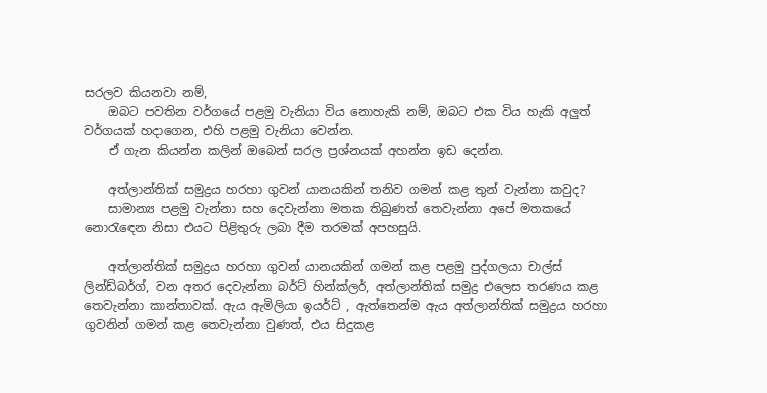සරලව කියනවා නම්,
    ඔබට පවතින වර්ගයේ පළමු වැනියා විය නොහැකි නම්, ඔබට එක විය හැකි අලුත් වර්ගයක් හදාගෙන, එහි පළමු වැනියා වෙන්න.
    ඒ ගැන කියන්න කලින් ඔබෙන් සරල ප්‍රශ්නයක් අහන්න ඉඩ දෙන්න.

    අත්ලාන්තික් සමුද්‍රය හරහා ගුවන් යානයකින් තනිව ගමන් කළ තුන් වැන්නා කවුද?
    සාමාන්‍ය පළමු වැන්නා සහ දෙවැන්නා මතක තිබුණත් තෙවැන්නා අපේ මතකයේ නොරැඳෙන නිසා එයට පිළිතුරු ලබා දීම තරමක් අපහසුයි.

    අත්ලාන්තික් සමුද්‍රය හරහා ගුවන් යානයකින් ගමන් කළ පළමු පුද්ගලයා චාල්ස් ලින්ඩ්බර්ග්, වන අතර දෙවැන්නා බර්ට් හින්ක්ලර්, අත්ලාන්තික් සමුද්‍ර එලෙස තරණය කළ තෙවැන්නා කාන්තාවක්. ඇය ඇමිලියා ඉයර්ට් , ඇත්තෙන්ම ඇය අත්ලාන්තික් සමුද්‍රය හරහා ගුවනින් ගමන් කළ තෙවැන්නා වුණත්, එය සිදුකළ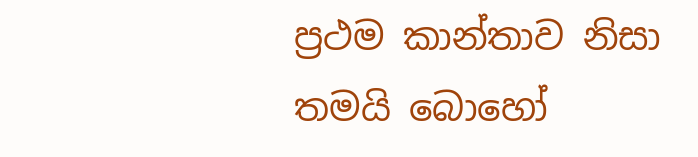ප්‍රථම කාන්තාව නිසා තමයි බොහෝ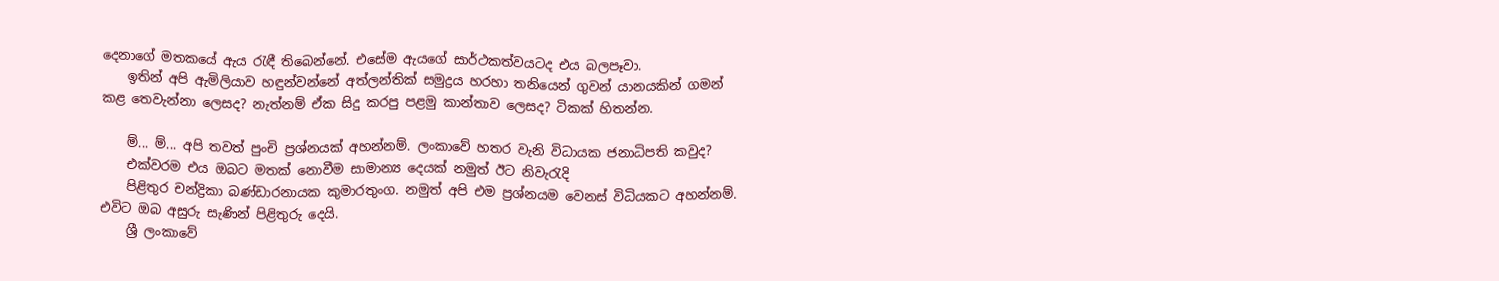දෙනාගේ මතකයේ ඇය රැඳී තිබෙන්නේ. එසේම ඇයගේ සාර්ථකත්වයටද එය බලපෑවා.
    ඉතින් අපි ඇමිලියාව හඳුන්වන්නේ අත්ලන්තික් සමුද්‍රය හරහා තනියෙන් ගුවන් යානයකින් ගමන් කළ තෙවැන්නා ලෙසද? නැත්නම් ඒක සිදු කරපු පළමු කාන්තාව ලෙසද? ටිකක් හිතන්න.

    ම්... ම්... අපි තවත් පුංචි ප්‍රශ්නයක් අහන්නම්. ලංකාවේ හතර වැනි විධායක ජනාධිපති කවුද?
    එක්වරම එය ඔබට මතක් නොවීම සාමාන්‍ය දෙයක් නමුත් ඊට නිවැරැදි
    පිළිතුර චන්ද්‍රිකා බණ්ඩාරනායක කුමාරතුංග. නමුත් අපි එම ප්‍රශ්නයම වෙනස් විධියකට අහන්නම්. එවිට ඔබ අසුරු සැණින් පිළිතුරු දෙයි.
    ශ්‍රී ලංකාවේ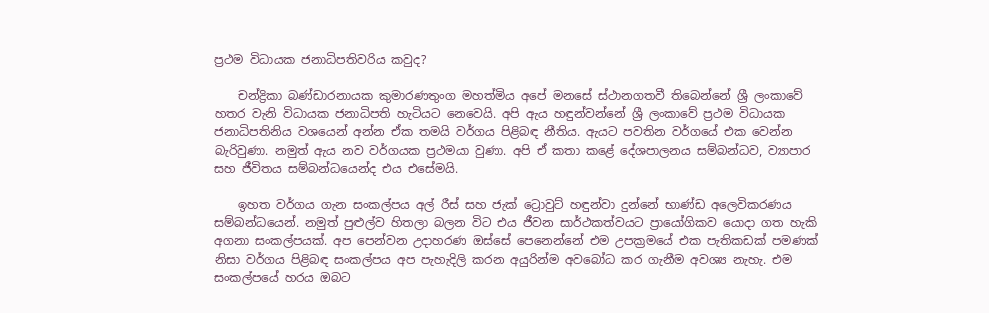ප්‍රථම විධායක ජනාධිපතිවරිය කවුද?

    චන්ද්‍රිකා බණ්ඩාරනායක කුමාරණතුංග මහත්මිය අපේ මනසේ ස්ථානගතවී තිබෙන්නේ ශ්‍රී ලංකාවේ හතර වැනි විධායක ජනාධිපති හැටියට නෙවෙයි. අපි ඇය හඳුන්වන්නේ ශ්‍රී ලංකාවේ ප්‍රථම විධායක ජනාධිපතිනිය වශයෙන් අන්න ඒක තමයි වර්ගය පිළිබඳ නීතිය. ඇයට පවතින වර්ගයේ එක වෙන්න බැරිවුණා. නමුත් ඇය නව වර්ගයක ප්‍රථමයා වුණා. අපි ඒ කතා කළේ දේශපාලනය සම්බන්ධව, ව්‍යාපාර සහ ජීවිතය සම්බන්ධයෙන්ද එය එසේමයි.

    ඉහත වර්ගය ගැන සංකල්පය අල් රීස් සහ ජැක් ට්‍රොවුට් හඳුන්වා දුන්නේ භාණ්ඩ අලෙවිකරණය සම්බන්ධයෙන්. නමුත් පුළුල්ව හිතලා බලන විට එය ජීවන සාර්ථකත්වයට ප්‍රායෝගිකව යොදා ගත හැකි අගනා සංකල්පයක්. අප පෙන්වන උදාහරණ ඔස්සේ පෙනෙන්නේ එම උපක්‍රමයේ එක පැතිකඩක් පමණක් නිසා වර්ගය පිළිබඳ සංකල්පය අප පැහැදිලි කරන අයුරින්ම අවබෝධ කර ගැනීම අවශ්‍ය නැහැ. එම සංකල්පයේ හරය ඔබට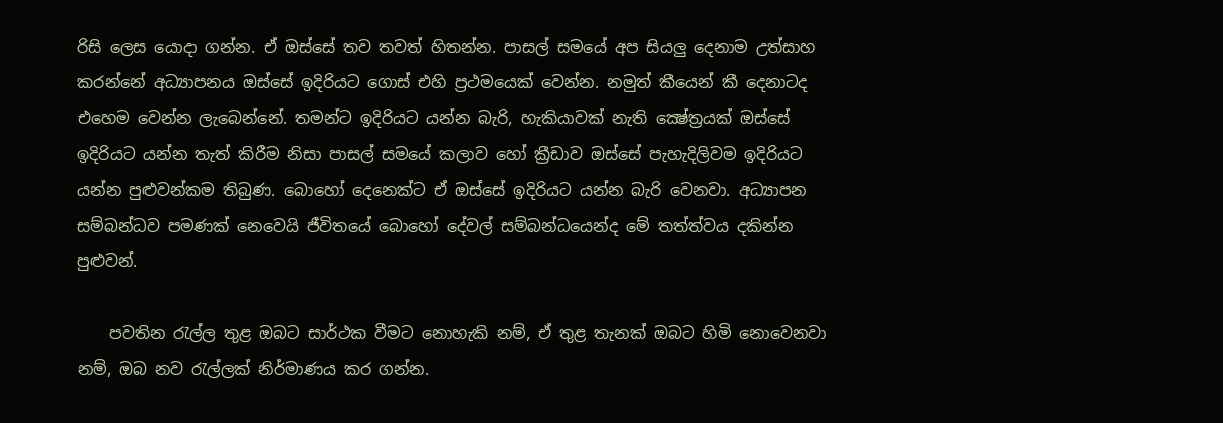රිසි ලෙස යොදා ගන්න. ඒ ඔස්සේ තව තවත් හිතන්න. පාසල් සමයේ අප සියලු දෙනාම උත්සාහ කරන්නේ අධ්‍යාපනය ඔස්සේ ඉදිරියට ගොස් එහි ප්‍රථමයෙක් වෙන්න. නමුත් කීයෙන් කී දෙනාටද එහෙම වෙන්න ලැබෙන්නේ. තමන්ට ඉදිරියට යන්න බැරි, හැකියාවක් නැති ක්‍ෂේත්‍රයක් ඔස්සේ ඉදිරියට යන්න තැත් කිරීම නිසා පාසල් සමයේ කලාව හෝ ක්‍රීඩාව ඔස්සේ පැහැදිලිවම ඉදිරියට යන්න පුළුවන්කම තිබුණ. බොහෝ දෙනෙක්ට ඒ ඔස්සේ ඉදිරියට යන්න බැරි වෙනවා. අධ්‍යාපන සම්බන්ධව පමණක් නෙවෙයි ජීවිතයේ බොහෝ දේවල් සම්බන්ධයෙන්ද මේ තත්ත්වය දකින්න පුළුවන්.

    පවතින රැල්ල තුළ ඔබට සාර්ථක වීමට නොහැකි නම්, ඒ තුළ තැනක් ඔබට හිමි නොවෙනවා නම්, ඔබ නව රැල්ලක් නිර්මාණය කර ගන්න.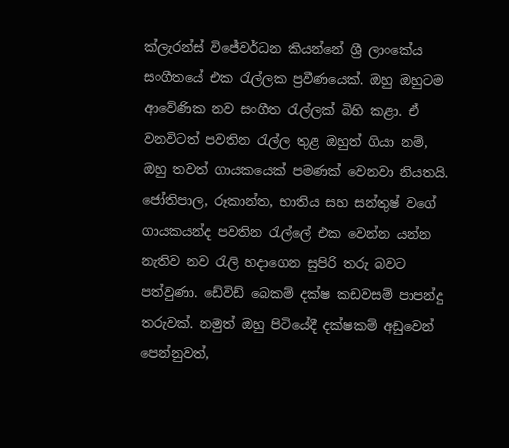ක්ලැරන්ස් විජේවර්ධන කියන්නේ ශ්‍රී ලාංකේය සංගීතයේ එක රැල්ලක ප්‍රවීණයෙක්. ඔහු ඔහුටම ආවේණික නව සංගීත රැල්ලක් බිහි කළා. ඒ වනවිටත් පවතින රැල්ල තුළ ඔහුත් ගියා නම්, ඔහු තවත් ගායකයෙක් පමණක් වෙනවා නියතයි. ජෝතිපාල, රූකාන්ත, භාතිය සහ සන්තුෂ් වගේ ගායකයන්ද පවතින රැල්ලේ එක වෙන්න යන්න නැතිව නව රැලි හදාගෙන සුපිරි තරු බවට පත්වුණා. ඩේවිඩ් බෙකම් දක්ෂ කඩවසම් පාපන්දු තරුවක්. නමුත් ඔහු පිටියේදී දක්ෂකම් අඩුවෙන් පෙන්නුවත්,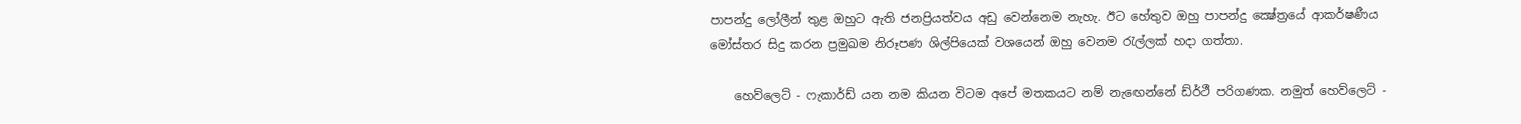පාපන්දු ලෝලීන් තුළ ඔහුට ඇති ජනප්‍රියත්වය අඩු වෙන්නෙම නැහැ. ඊට හේතුව ඔහු පාපන්දු ක්‍ෂේත්‍රයේ ආකර්ෂණීය මෝස්තර සිදු කරන ප්‍රමුඛම නිරූපණ ශිල්පියෙක් වශයෙන් ඔහු වෙනම රැල්ලක් හදා ගත්තා.

    හෙව්ලෙට් - ෆැකාර්ඩ් යන නම කියන විටම අපේ මතකයට නම් නැඟෙන්නේ ඩ්ර්ථී පරිගණක. නමුත් හෙව්ලෙට් -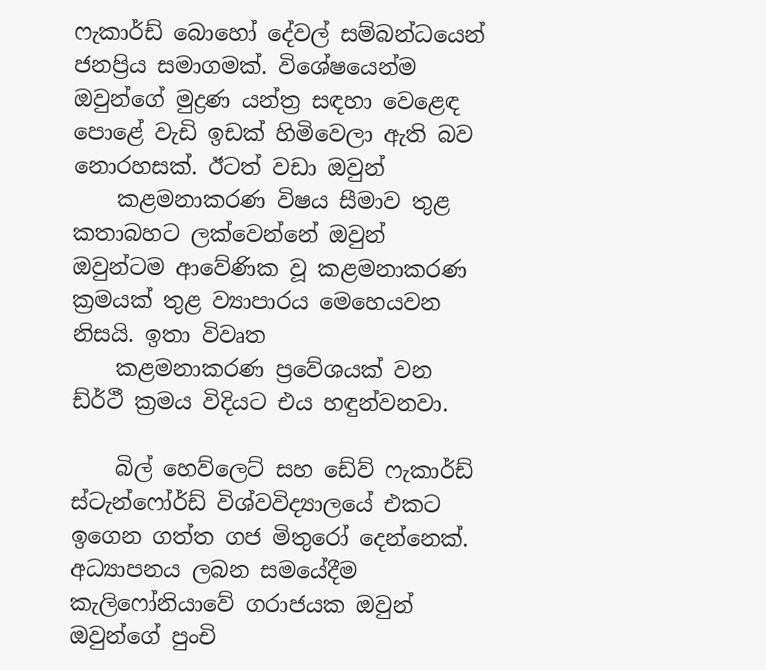ෆැකාර්ඩ් බොහෝ දේවල් සම්බන්ධයෙන් ජනප්‍රිය සමාගමක්. විශේෂයෙන්ම ඔවුන්ගේ මුද්‍රණ යන්ත්‍ර සඳහා වෙළෙඳ පොළේ වැඩි ඉඩක් හිමිවෙලා ඇති බව නොරහසක්. ඊටත් වඩා ඔවුන්
    කළමනාකරණ විෂය සීමාව තුළ කතාබහට ලක්වෙන්නේ ඔවුන් ඔවුන්ටම ආවේණික වූ කළමනාකරණ ක්‍රමයක් තුළ ව්‍යාපාරය මෙහෙයවන නිසයි. ඉතා විවෘත
    කළමනාකරණ ප්‍රවේශයක් වන ඩ්ර්ථී ක්‍රමය විදියට එය හඳුන්වනවා.

    බිල් හෙව්ලෙට් සහ ඩේව් ෆැකාර්ඩ් ස්ටැන්ෆෝර්ඩ් විශ්වවිද්‍යාලයේ එකට ඉගෙන ගත්ත ගජ මිතුරෝ දෙන්නෙක්. අධ්‍යාපනය ලබන සමයේදීම කැලිෆෝනියාවේ ගරාජයක ඔවුන් ඔවුන්ගේ පුංචි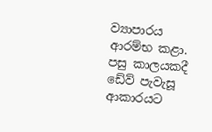ව්‍යාපාරය ආරම්භ කළා. පසු කාලයකදී ඩේව් පැවැසූ ආකාරයට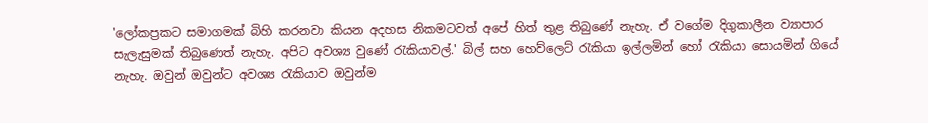'ලෝකප්‍රකට සමාගමක් බිහි කරනවා කියන අදහස නිකමටවත් අපේ හිත් තුළ තිබුණේ නැහැ. ඒ වගේම දිගුකාලීන ව්‍යාපාර සැලැසුමක් තිබුණෙත් නැහැ. අපිට අවශ්‍ය වුණේ රැකියාවල්.' බිල් සහ හෙව්ලෙට් රැකියා ඉල්ලමින් හෝ රැකියා සොයමින් ගියේ නැහැ. ඔවුන් ඔවුන්ට අවශ්‍ය රැකියාව ඔවුන්ම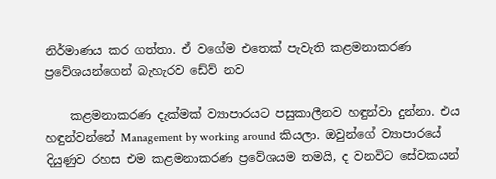නිර්මාණය කර ගත්තා. ඒ වගේම එතෙක් පැවැති කළමනාකරණ ප්‍රවේශයන්ගෙන් බැහැරව ඩේව් නව

    කළමනාකරණ දැක්මක් ව්‍යාපාරයට පසුකාලීනව හඳුන්වා දුන්නා. එය හඳුන්වන්නේ Management by working around කියලා. ඔවුන්ගේ ව්‍යාපාරයේ දියුණුව රහස එම කළමනාකරණ ප්‍රවේශයම තමයි, ද වනවිට සේවකයන්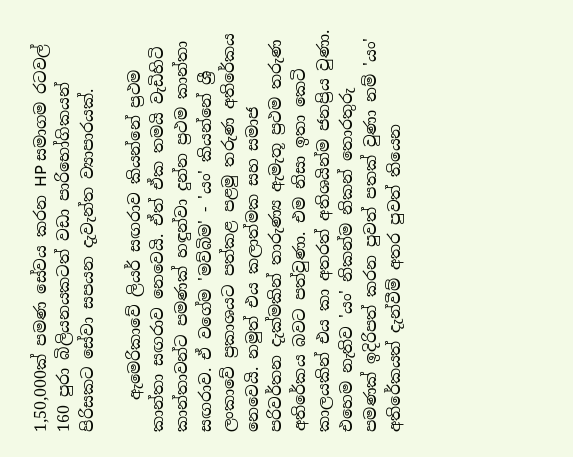1,50,000ක් පමණ සේවය කරන HP සමාගම රටවල් 160 පුරා බිලියනයකටත් වඩා පාරිභෝගිකයන් පිරිසකට සේවා සපයන දැවැන්ත ව්‍යාපාරයක්.

    ඇමෙරිකාවේ ලියර් සඟරාව කියන්නේ ප්‍රථම කාන්තා සඟරාව නෙවෙයි. ඒත් ඒක තමයි වැඩිහිටි කාන්තාවන්ට පමණක් හඳුන්වා දුන්න ප්‍රථම කාන්තා සඟරාව. ඒ වගේම 'මව්බිම' - 'යං' කියන්නේ ශ්‍රී ලංකාවේ ප්‍රකාශයට පත්කළ පළමු තරුණ අතිරේකය නෙවෙයි. නමුත් එය කලාත්මක සහ සමාජ පරිවර්තන දැක්මකින් තාරුණ්‍ය ඇමැතූ ප්‍රථම තරුණ අතිරේකය බවට පත්වුණා. එම නිසා ඉතා කෙටි කාලයකින් එය කා අතරත් අතිශයින්ම ජනප්‍රිය වුණා. එහෙම නැතිව 'යං' නිකන්ම නිකන් තොරතුරු පමණක් ඉදිරිපත් කරන පුවත් පතක් වුණා නම් 'යං' අතිරේකයත් දැන්වීම් අතර පුවත් තියෙන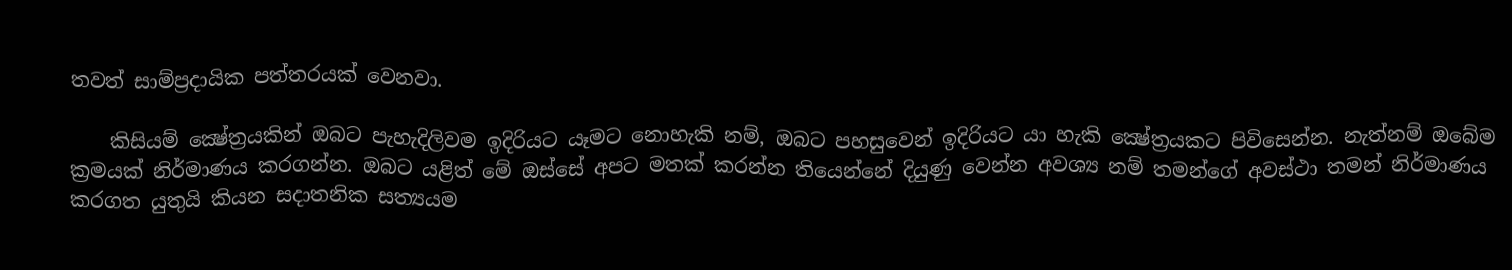තවත් සාම්ප්‍රදායික පත්තරයක් වෙනවා.

    කිසියම් ක්‍ෂේත්‍රයකින් ඔබට පැහැදිලිවම ඉදිරියට යෑමට නොහැකි නම්, ඔබට පහසුවෙන් ඉදිරියට යා හැකි ක්‍ෂේත්‍රයකට පිවිසෙන්න. නැත්නම් ඔබේම ක්‍රමයක් නිර්මාණය කරගන්න. ඔබට යළිත් මේ ඔස්සේ අපට මතක් කරන්න තියෙන්නේ දියුණු වෙන්න අවශ්‍ය නම් තමන්ගේ අවස්ථා තමන් නිර්මාණය කරගත යුතුයි කියන සදාතනික සත්‍යයම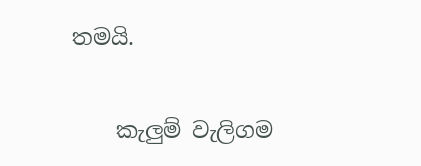තමයි.

    කැලුම් වැලිගම